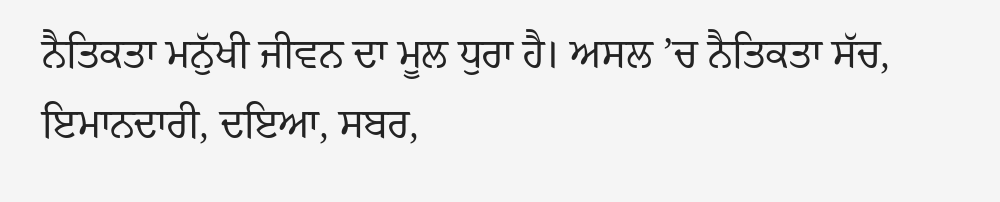ਨੈਤਿਕਤਾ ਮਨੁੱਖੀ ਜੀਵਨ ਦਾ ਮੂਲ ਧੁਰਾ ਹੈ। ਅਸਲ ’ਚ ਨੈਤਿਕਤਾ ਸੱਚ, ਇਮਾਨਦਾਰੀ, ਦਇਆ, ਸਬਰ,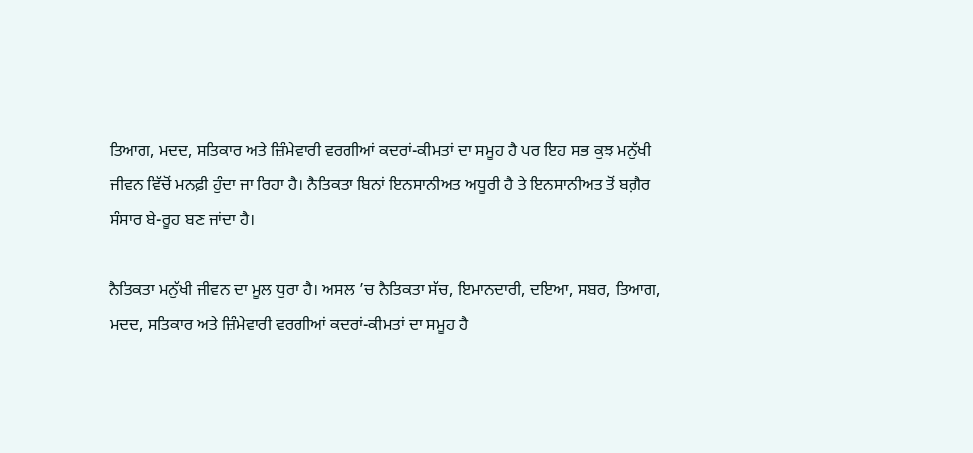ਤਿਆਗ, ਮਦਦ, ਸਤਿਕਾਰ ਅਤੇ ਜ਼ਿੰਮੇਵਾਰੀ ਵਰਗੀਆਂ ਕਦਰਾਂ-ਕੀਮਤਾਂ ਦਾ ਸਮੂਹ ਹੈ ਪਰ ਇਹ ਸਭ ਕੁਝ ਮਨੁੱਖੀ ਜੀਵਨ ਵਿੱਚੋਂ ਮਨਫ਼ੀ ਹੁੰਦਾ ਜਾ ਰਿਹਾ ਹੈ। ਨੈਤਿਕਤਾ ਬਿਨਾਂ ਇਨਸਾਨੀਅਤ ਅਧੂਰੀ ਹੈ ਤੇ ਇਨਸਾਨੀਅਤ ਤੋਂ ਬਗ਼ੈਰ ਸੰਸਾਰ ਬੇ-ਰੂਹ ਬਣ ਜਾਂਦਾ ਹੈ।

ਨੈਤਿਕਤਾ ਮਨੁੱਖੀ ਜੀਵਨ ਦਾ ਮੂਲ ਧੁਰਾ ਹੈ। ਅਸਲ ’ਚ ਨੈਤਿਕਤਾ ਸੱਚ, ਇਮਾਨਦਾਰੀ, ਦਇਆ, ਸਬਰ, ਤਿਆਗ, ਮਦਦ, ਸਤਿਕਾਰ ਅਤੇ ਜ਼ਿੰਮੇਵਾਰੀ ਵਰਗੀਆਂ ਕਦਰਾਂ-ਕੀਮਤਾਂ ਦਾ ਸਮੂਹ ਹੈ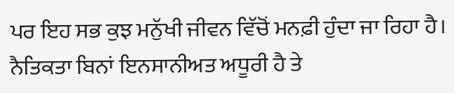ਪਰ ਇਹ ਸਭ ਕੁਝ ਮਨੁੱਖੀ ਜੀਵਨ ਵਿੱਚੋਂ ਮਨਫ਼ੀ ਹੁੰਦਾ ਜਾ ਰਿਹਾ ਹੈ। ਨੈਤਿਕਤਾ ਬਿਨਾਂ ਇਨਸਾਨੀਅਤ ਅਧੂਰੀ ਹੈ ਤੇ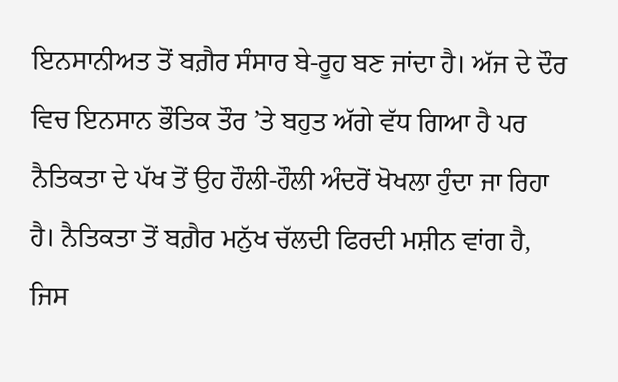ਇਨਸਾਨੀਅਤ ਤੋਂ ਬਗ਼ੈਰ ਸੰਸਾਰ ਬੇ-ਰੂਹ ਬਣ ਜਾਂਦਾ ਹੈ। ਅੱਜ ਦੇ ਦੌਰ ਵਿਚ ਇਨਸਾਨ ਭੌਤਿਕ ਤੌਰ ’ਤੇ ਬਹੁਤ ਅੱਗੇ ਵੱਧ ਗਿਆ ਹੈ ਪਰ ਨੈਤਿਕਤਾ ਦੇ ਪੱਖ ਤੋਂ ਉਹ ਹੌਲੀ-ਹੌਲੀ ਅੰਦਰੋਂ ਖੋਖਲਾ ਹੁੰਦਾ ਜਾ ਰਿਹਾ ਹੈ। ਨੈਤਿਕਤਾ ਤੋਂ ਬਗ਼ੈਰ ਮਨੁੱਖ ਚੱਲਦੀ ਫਿਰਦੀ ਮਸ਼ੀਨ ਵਾਂਗ ਹੈ, ਜਿਸ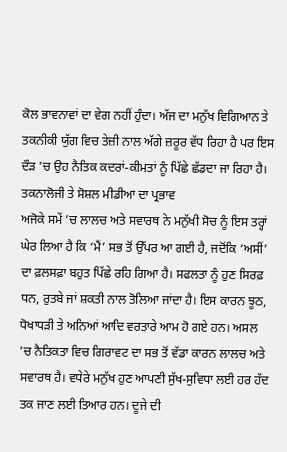ਕੋਲ ਭਾਵਨਾਵਾਂ ਦਾ ਵੇਗ ਨਹੀਂ ਹੁੰਦਾ। ਅੱਜ ਦਾ ਮਨੁੱਖ ਵਿਗਿਆਨ ਤੇ ਤਕਨੀਕੀ ਯੁੱਗ ਵਿਚ ਤੇਜ਼ੀ ਨਾਲ ਅੱਗੇ ਜ਼ਰੂਰ ਵੱਧ ਰਿਹਾ ਹੈ ਪਰ ਇਸ ਦੌੜ ’ਚ ਉਹ ਨੈਤਿਕ ਕਦਰਾਂ-ਕੀਮਤਾਂ ਨੂੰ ਪਿੱਛੇ ਛੱਡਦਾ ਜਾ ਰਿਹਾ ਹੈ।
ਤਕਨਾਲੋਜੀ ਤੇ ਸੋਸ਼ਲ ਮੀਡੀਆ ਦਾ ਪ੍ਰਭਾਵ
ਅਜੋਕੇ ਸਮੇਂ ’ਚ ਲਾਲਚ ਅਤੇ ਸਵਾਰਥ ਨੇ ਮਨੁੱਖੀ ਸੋਚ ਨੂੰ ਇਸ ਤਰ੍ਹਾਂ ਘੇਰ ਲਿਆ ਹੈ ਕਿ ‘ਮੈਂ’ ਸਭ ਤੋਂ ਉੱਪਰ ਆ ਗਈ ਹੈ, ਜਦੋਂਕਿ ‘ਅਸੀਂ’ ਦਾ ਫ਼ਲਸਫ਼ਾ ਬਹੁਤ ਪਿੱਛੇ ਰਹਿ ਗਿਆ ਹੈ। ਸਫਲਤਾ ਨੂੰ ਹੁਣ ਸਿਰਫ਼ ਧਨ, ਰੁਤਬੇ ਜਾਂ ਸ਼ਕਤੀ ਨਾਲ ਤੋਲਿਆ ਜਾਂਦਾ ਹੈ। ਇਸ ਕਾਰਨ ਝੂਠ, ਧੋਖਾਧੜੀ ਤੇ ਅਨਿਆਂ ਆਦਿ ਵਰਤਾਰੇ ਆਮ ਹੋ ਗਏ ਹਨ। ਅਸਲ ’ਚ ਨੈਤਿਕਤਾ ਵਿਚ ਗਿਰਾਵਟ ਦਾ ਸਭ ਤੋਂ ਵੱਡਾ ਕਾਰਨ ਲਾਲਚ ਅਤੇ ਸਵਾਰਥ ਹੈ। ਵਧੇਰੇ ਮਨੁੱਖ ਹੁਣ ਆਪਣੀ ਸੁੱਖ-ਸੁਵਿਧਾ ਲਈ ਹਰ ਹੱਦ ਤਕ ਜਾਣ ਲਈ ਤਿਆਰ ਹਨ। ਦੂਜੇ ਦੀ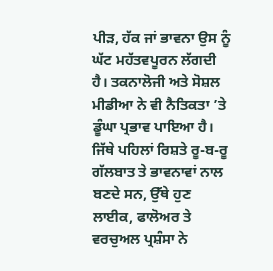ਪੀੜ, ਹੱਕ ਜਾਂ ਭਾਵਨਾ ਉਸ ਨੂੰ ਘੱਟ ਮਹੱਤਵਪੂਰਨ ਲੱਗਦੀ ਹੈ। ਤਕਨਾਲੋਜੀ ਅਤੇ ਸੋਸ਼ਲ ਮੀਡੀਆ ਨੇ ਵੀ ਨੈਤਿਕਤਾ ’ਤੇ ਡੂੰਘਾ ਪ੍ਰਭਾਵ ਪਾਇਆ ਹੈ। ਜਿੱਥੇ ਪਹਿਲਾਂ ਰਿਸ਼ਤੇ ਰੂ-ਬ-ਰੂ ਗੱਲਬਾਤ ਤੇ ਭਾਵਨਾਵਾਂ ਨਾਲ ਬਣਦੇ ਸਨ, ਉੱਥੇ ਹੁਣ ਲਾਈਕ, ਫਾਲੋਅਰ ਤੇ ਵਰਚੁਅਲ ਪ੍ਰਸ਼ੰਸਾ ਨੇ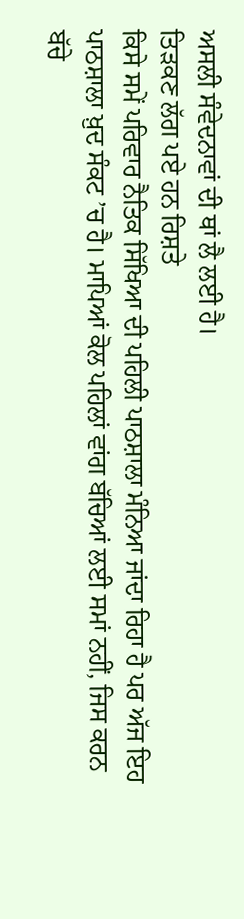ਅਸਲੀ ਸੰਵੇਦਨਾਵਾਂ ਦੀ ਥਾਂ ਲੈ ਲਈ ਹੈ।
ਤਿੜਕਣ ਲੱਗ ਪਏ ਹਨ ਰਿਸ਼ਤੇ
ਕਿਸੇ ਸਮੇਂ ਪਰਿਵਾਰ ਨੈਤਿਕ ਸਿੱਖਿਆ ਦੀ ਪਹਿਲੀ ਪਾਠਸ਼ਾਲਾ ਮੰਨਿਆ ਜਾਂਦਾ ਰਿਹਾ ਹੈ ਪਰ ਅੱਜ ਇਹ ਪਾਠਸ਼ਾਲਾ ਖ਼ੁਦ ਸੰਕਟ ’ਚ ਹੈ। ਮਾਪਿਆਂ ਕੋਲ ਪਹਿਲਾਂ ਵਾਂਗ ਬੱਚਿਆਂ ਲਈ ਸਮਾਂ ਨਹੀਂ, ਜਿਸ ਕਰਨ ਬੱਚੇ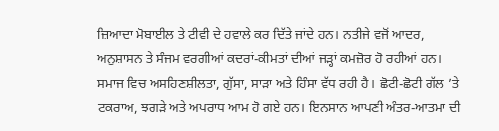ਜ਼ਿਆਦਾ ਮੋਬਾਈਲ ਤੇ ਟੀਵੀ ਦੇ ਹਵਾਲੇ ਕਰ ਦਿੱਤੇ ਜਾਂਦੇ ਹਨ। ਨਤੀਜੇ ਵਜੋਂ ਆਦਰ, ਅਨੁਸ਼ਾਸਨ ਤੇ ਸੰਜਮ ਵਰਗੀਆਂ ਕਦਰਾਂ-ਕੀਮਤਾਂ ਦੀਆਂ ਜੜ੍ਹਾਂ ਕਮਜ਼ੋਰ ਹੋ ਰਹੀਆਂ ਹਨ। ਸਮਾਜ ਵਿਚ ਅਸਹਿਣਸ਼ੀਲਤਾ, ਗੁੱਸਾ, ਸਾੜਾ ਅਤੇ ਹਿੰਸਾ ਵੱਧ ਰਹੀ ਹੈ। ਛੋਟੀ-ਛੋਟੀ ਗੱਲ ’ਤੇ ਟਕਰਾਅ, ਝਗੜੇ ਅਤੇ ਅਪਰਾਧ ਆਮ ਹੋ ਗਏ ਹਨ। ਇਨਸਾਨ ਆਪਣੀ ਅੰਤਰ-ਆਤਮਾ ਦੀ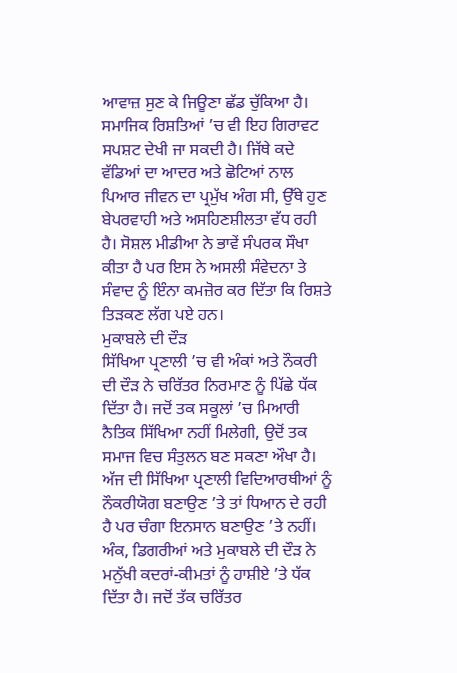ਆਵਾਜ਼ ਸੁਣ ਕੇ ਜਿਊਣਾ ਛੱਡ ਚੁੱਕਿਆ ਹੈ। ਸਮਾਜਿਕ ਰਿਸ਼ਤਿਆਂ ’ਚ ਵੀ ਇਹ ਗਿਰਾਵਟ ਸਪਸ਼ਟ ਦੇਖੀ ਜਾ ਸਕਦੀ ਹੈ। ਜਿੱਥੇ ਕਦੇ ਵੱਡਿਆਂ ਦਾ ਆਦਰ ਅਤੇ ਛੋਟਿਆਂ ਨਾਲ ਪਿਆਰ ਜੀਵਨ ਦਾ ਪ੍ਰਮੁੱਖ ਅੰਗ ਸੀ, ਉੱਥੇ ਹੁਣ ਬੇਪਰਵਾਹੀ ਅਤੇ ਅਸਹਿਣਸ਼ੀਲਤਾ ਵੱਧ ਰਹੀ ਹੈ। ਸੋਸ਼ਲ ਮੀਡੀਆ ਨੇ ਭਾਵੇਂ ਸੰਪਰਕ ਸੌਖਾ ਕੀਤਾ ਹੈ ਪਰ ਇਸ ਨੇ ਅਸਲੀ ਸੰਵੇਦਨਾ ਤੇ ਸੰਵਾਦ ਨੂੰ ਇੰਨਾ ਕਮਜ਼ੋਰ ਕਰ ਦਿੱਤਾ ਕਿ ਰਿਸ਼ਤੇ ਤਿੜਕਣ ਲੱਗ ਪਏ ਹਨ।
ਮੁਕਾਬਲੇ ਦੀ ਦੌੜ
ਸਿੱਖਿਆ ਪ੍ਰਣਾਲੀ ’ਚ ਵੀ ਅੰਕਾਂ ਅਤੇ ਨੌਕਰੀ ਦੀ ਦੌੜ ਨੇ ਚਰਿੱਤਰ ਨਿਰਮਾਣ ਨੂੰ ਪਿੱਛੇ ਧੱਕ ਦਿੱਤਾ ਹੈ। ਜਦੋਂ ਤਕ ਸਕੂਲਾਂ ’ਚ ਮਿਆਰੀ ਨੈਤਿਕ ਸਿੱਖਿਆ ਨਹੀਂ ਮਿਲੇਗੀ, ਉਦੋਂ ਤਕ ਸਮਾਜ ਵਿਚ ਸੰਤੁਲਨ ਬਣ ਸਕਣਾ ਔਖਾ ਹੈ। ਅੱਜ ਦੀ ਸਿੱਖਿਆ ਪ੍ਰਣਾਲੀ ਵਿਦਿਆਰਥੀਆਂ ਨੂੰ ਨੌਕਰੀਯੋਗ ਬਣਾਉਣ ’ਤੇ ਤਾਂ ਧਿਆਨ ਦੇ ਰਹੀ ਹੈ ਪਰ ਚੰਗਾ ਇਨਸਾਨ ਬਣਾਉਣ ’ਤੇ ਨਹੀਂ। ਅੰਕ, ਡਿਗਰੀਆਂ ਅਤੇ ਮੁਕਾਬਲੇ ਦੀ ਦੌੜ ਨੇ ਮਨੁੱਖੀ ਕਦਰਾਂ-ਕੀਮਤਾਂ ਨੂੰ ਹਾਸ਼ੀਏ ’ਤੇ ਧੱਕ ਦਿੱਤਾ ਹੈ। ਜਦੋਂ ਤੱਕ ਚਰਿੱਤਰ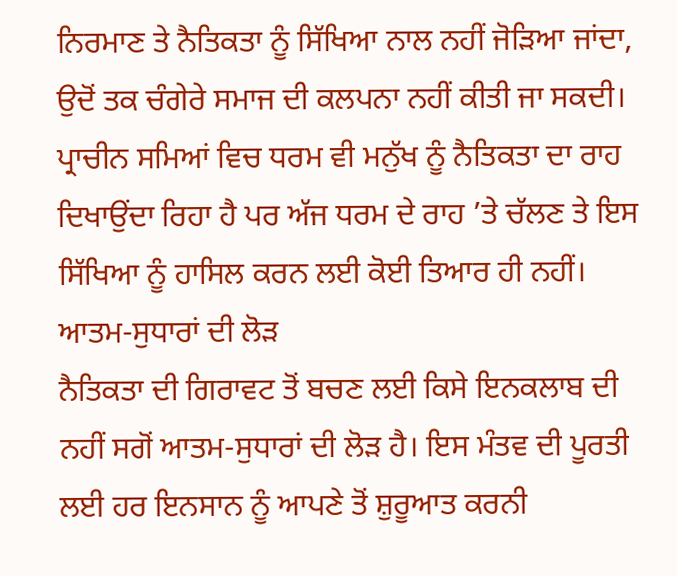ਨਿਰਮਾਣ ਤੇ ਨੈਤਿਕਤਾ ਨੂੰ ਸਿੱਖਿਆ ਨਾਲ ਨਹੀਂ ਜੋੜਿਆ ਜਾਂਦਾ, ਉਦੋਂ ਤਕ ਚੰਗੇਰੇ ਸਮਾਜ ਦੀ ਕਲਪਨਾ ਨਹੀਂ ਕੀਤੀ ਜਾ ਸਕਦੀ। ਪ੍ਰਾਚੀਨ ਸਮਿਆਂ ਵਿਚ ਧਰਮ ਵੀ ਮਨੁੱਖ ਨੂੰ ਨੈਤਿਕਤਾ ਦਾ ਰਾਹ ਦਿਖਾਉਂਦਾ ਰਿਹਾ ਹੈ ਪਰ ਅੱਜ ਧਰਮ ਦੇ ਰਾਹ ’ਤੇ ਚੱਲਣ ਤੇ ਇਸ ਸਿੱਖਿਆ ਨੂੰ ਹਾਸਿਲ ਕਰਨ ਲਈ ਕੋਈ ਤਿਆਰ ਹੀ ਨਹੀਂ।
ਆਤਮ-ਸੁਧਾਰਾਂ ਦੀ ਲੋੜ
ਨੈਤਿਕਤਾ ਦੀ ਗਿਰਾਵਟ ਤੋਂ ਬਚਣ ਲਈ ਕਿਸੇ ਇਨਕਲਾਬ ਦੀ ਨਹੀਂ ਸਗੋਂ ਆਤਮ-ਸੁਧਾਰਾਂ ਦੀ ਲੋੜ ਹੈ। ਇਸ ਮੰਤਵ ਦੀ ਪੂਰਤੀ ਲਈ ਹਰ ਇਨਸਾਨ ਨੂੰ ਆਪਣੇ ਤੋਂ ਸ਼ੁਰੂਆਤ ਕਰਨੀ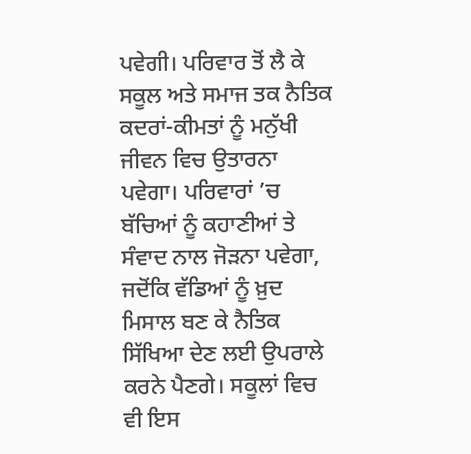ਪਵੇਗੀ। ਪਰਿਵਾਰ ਤੋਂ ਲੈ ਕੇ ਸਕੂਲ ਅਤੇ ਸਮਾਜ ਤਕ ਨੈਤਿਕ ਕਦਰਾਂ-ਕੀਮਤਾਂ ਨੂੰ ਮਨੁੱਖੀ ਜੀਵਨ ਵਿਚ ਉਤਾਰਨਾ ਪਵੇਗਾ। ਪਰਿਵਾਰਾਂ ’ਚ ਬੱਚਿਆਂ ਨੂੰ ਕਹਾਣੀਆਂ ਤੇ ਸੰਵਾਦ ਨਾਲ ਜੋੜਨਾ ਪਵੇਗਾ, ਜਦੋਂਕਿ ਵੱਡਿਆਂ ਨੂੰ ਖ਼ੁਦ ਮਿਸਾਲ ਬਣ ਕੇ ਨੈਤਿਕ ਸਿੱਖਿਆ ਦੇਣ ਲਈ ਉਪਰਾਲੇ ਕਰਨੇ ਪੈਣਗੇ। ਸਕੂਲਾਂ ਵਿਚ ਵੀ ਇਸ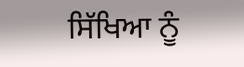ਸਿੱਖਿਆ ਨੂੰ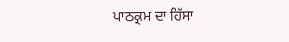ਪਾਠਕ੍ਰਮ ਦਾ ਹਿੱਸਾ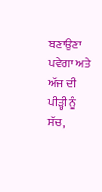ਬਣਾਉਣਾ ਪਵੇਗਾ ਅਤੇ ਅੱਜ ਦੀ ਪੀੜ੍ਹੀ ਨੂੰ ਸੱਚ,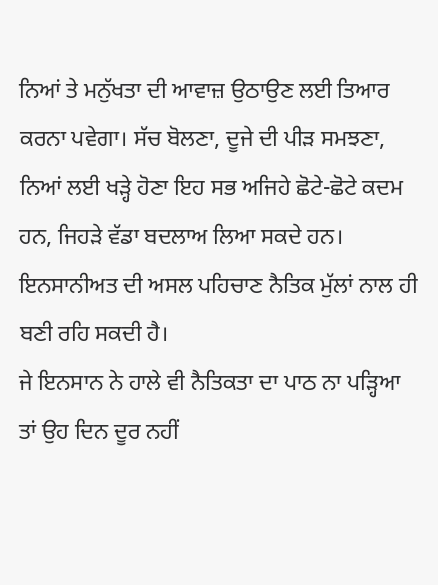ਨਿਆਂ ਤੇ ਮਨੁੱਖਤਾ ਦੀ ਆਵਾਜ਼ ਉਠਾਉਣ ਲਈ ਤਿਆਰ ਕਰਨਾ ਪਵੇਗਾ। ਸੱਚ ਬੋਲਣਾ, ਦੂਜੇ ਦੀ ਪੀੜ ਸਮਝਣਾ, ਨਿਆਂ ਲਈ ਖੜ੍ਹੇ ਹੋਣਾ ਇਹ ਸਭ ਅਜਿਹੇ ਛੋਟੇ-ਛੋਟੇ ਕਦਮ ਹਨ, ਜਿਹੜੇ ਵੱਡਾ ਬਦਲਾਅ ਲਿਆ ਸਕਦੇ ਹਨ। ਇਨਸਾਨੀਅਤ ਦੀ ਅਸਲ ਪਹਿਚਾਣ ਨੈਤਿਕ ਮੁੱਲਾਂ ਨਾਲ ਹੀ ਬਣੀ ਰਹਿ ਸਕਦੀ ਹੈ।
ਜੇ ਇਨਸਾਨ ਨੇ ਹਾਲੇ ਵੀ ਨੈਤਿਕਤਾ ਦਾ ਪਾਠ ਨਾ ਪੜ੍ਹਿਆ ਤਾਂ ਉਹ ਦਿਨ ਦੂਰ ਨਹੀਂ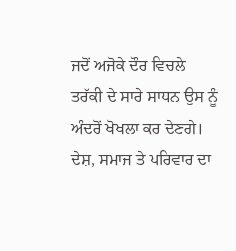ਜਦੋਂ ਅਜੋਕੇ ਦੌਰ ਵਿਚਲੇ ਤਰੱਕੀ ਦੇ ਸਾਰੇ ਸਾਧਨ ਉਸ ਨੂੰ ਅੰਦਰੋਂ ਖੋਖਲਾ ਕਰ ਦੇਣਗੇ। ਦੇਸ਼, ਸਮਾਜ ਤੇ ਪਰਿਵਾਰ ਦਾ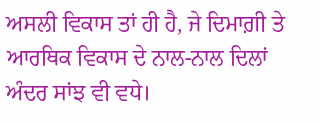ਅਸਲੀ ਵਿਕਾਸ ਤਾਂ ਹੀ ਹੈ, ਜੇ ਦਿਮਾਗ਼ੀ ਤੇ ਆਰਥਿਕ ਵਿਕਾਸ ਦੇ ਨਾਲ-ਨਾਲ ਦਿਲਾਂ ਅੰਦਰ ਸਾਂਝ ਵੀ ਵਧੇ।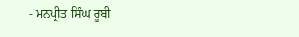- ਮਨਪ੍ਰੀਤ ਸਿੰਘ ਰੂਬੀ